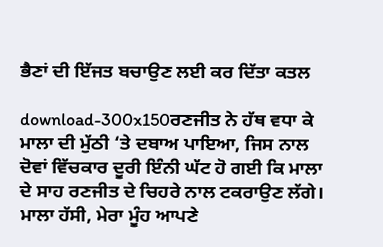ਭੈਣਾਂ ਦੀ ਇੱਜਤ ਬਚਾਉਣ ਲਈ ਕਰ ਦਿੱਤਾ ਕਤਲ

download-300x150ਰਣਜੀਤ ਨੇ ਹੱਥ ਵਧਾ ਕੇ ਮਾਲਾ ਦੀ ਮੁੱਠੀ ‘ਤੇ ਦਬਾਅ ਪਾਇਆ, ਜਿਸ ਨਾਲ ਦੋਵਾਂ ਵਿੱਚਕਾਰ ਦੂਰੀ ਇੰਨੀ ਘੱਟ ਹੋ ਗਈ ਕਿ ਮਾਲਾ ਦੇ ਸਾਹ ਰਣਜੀਤ ਦੇ ਚਿਹਰੇ ਨਾਲ ਟਕਰਾਉਣ ਲੱਗੇ। ਮਾਲਾ ਹੱਸੀ, ਮੇਰਾ ਮੂੰਹ ਆਪਣੇ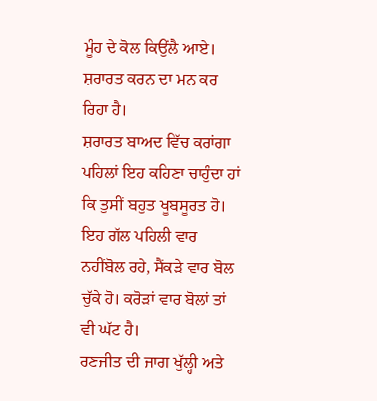ਮੂੰਹ ਦੇ ਕੋਲ ਕਿਉਂਲੈ ਆਏ। ਸ਼ਰਾਰਤ ਕਰਨ ਦਾ ਮਨ ਕਰ ਰਿਹਾ ਹੈ।
ਸ਼ਰਾਰਤ ਬਾਅਦ ਵਿੱਚ ਕਰਾਂਗਾ ਪਹਿਲਾਂ ਇਹ ਕਹਿਣਾ ਚਾਹੁੰਦਾ ਹਾਂ ਕਿ ਤੁਸੀਂ ਬਹੁਤ ਖੂਬਸੂਰਤ ਹੋ।
ਇਹ ਗੱਲ ਪਹਿਲੀ ਵਾਰ ਨਹੀਂਬੋਲ ਰਹੇ, ਸੈਂਕੜੇ ਵਾਰ ਬੋਲ ਚੁੱਕੇ ਹੋ। ਕਰੋੜਾਂ ਵਾਰ ਬੋਲਾਂ ਤਾਂ ਵੀ ਘੱਟ ਹੈ।
ਰਣਜੀਤ ਦੀ ਜਾਗ ਖੁੱਲ੍ਹੀ ਅਤੇ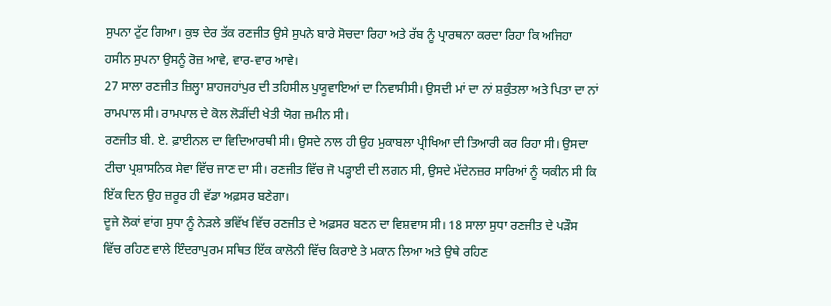ਸੁਪਨਾ ਟੁੱਟ ਗਿਆ। ਕੁਝ ਦੇਰ ਤੱਕ ਰਣਜੀਤ ਉਸੇ ਸੁਪਨੇ ਬਾਰੇ ਸੋਚਦਾ ਰਿਹਾ ਅਤੇ ਰੱਬ ਨੂੰ ਪ੍ਰਾਰਥਨਾ ਕਰਦਾ ਰਿਹਾ ਕਿ ਅਜਿਹਾ ਹਸੀਨ ਸੁਪਨਾ ਉਸਨੂੰ ਰੋਜ਼ ਆਵੇ, ਵਾਰ-ਵਾਰ ਆਵੇ।
27 ਸਾਲਾ ਰਣਜੀਤ ਜ਼ਿਲ੍ਹਾ ਸ਼ਾਹਜਹਾਂਪੁਰ ਦੀ ਤਹਿਸੀਲ ਪੁਯੂਵਾਇਆਂ ਦਾ ਨਿਵਾਸੀਸੀ। ਉਸਦੀ ਮਾਂ ਦਾ ਨਾਂ ਸ਼ਕੁੰਤਲਾ ਅਤੇ ਪਿਤਾ ਦਾ ਨਾਂ ਰਾਮਪਾਲ ਸੀ। ਰਾਮਪਾਲ ਦੇ ਕੋਲ ਲੋੜੀਂਦੀ ਖੇਤੀ ਯੋਗ ਜ਼ਮੀਨ ਸੀ।
ਰਣਜੀਤ ਬੀ. ਏ. ਫ਼ਾਈਨਲ ਦਾ ਵਿਦਿਆਰਥੀ ਸੀ। ਉਸਦੇ ਨਾਲ ਹੀ ਉਹ ਮੁਕਾਬਲਾ ਪ੍ਰੀਖਿਆ ਦੀ ਤਿਆਰੀ ਕਰ ਰਿਹਾ ਸੀ। ਉਸਦਾ ਟੀਚਾ ਪ੍ਰਸ਼ਾਸਨਿਕ ਸੇਵਾ ਵਿੱਚ ਜਾਣ ਦਾ ਸੀ। ਰਣਜੀਤ ਵਿੱਚ ਜੋ ਪੜ੍ਹਾਈ ਦੀ ਲਗਨ ਸੀ, ਉਸਦੇ ਮੱਦੇਨਜ਼ਰ ਸਾਰਿਆਂ ਨੂੰ ਯਕੀਨ ਸੀ ਕਿ ਇੱਕ ਦਿਨ ਉਹ ਜ਼ਰੂਰ ਹੀ ਵੱਡਾ ਅਫ਼ਸਰ ਬਣੇਗਾ।
ਦੂਜੇ ਲੋਕਾਂ ਵਾਂਗ ਸੁਧਾ ਨੂੰ ਨੇੜਲੇ ਭਵਿੱਖ ਵਿੱਚ ਰਣਜੀਤ ਦੇ ਅਫ਼ਸਰ ਬਣਨ ਦਾ ਵਿਸ਼ਵਾਸ ਸੀ। 18 ਸਾਲਾ ਸੁਧਾ ਰਣਜੀਤ ਦੇ ਪੜੌਸ ਵਿੱਚ ਰਹਿਣ ਵਾਲੇ ਇੰਦਰਾਪੁਰਮ ਸਥਿਤ ਇੱਕ ਕਾਲੋਨੀ ਵਿੱਚ ਕਿਰਾਏ ਤੇ ਮਕਾਨ ਲਿਆ ਅਤੇ ਉਥੇ ਰਹਿਣ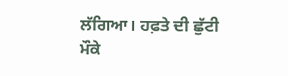ਲੱਗਿਆ। ਹਫ਼ਤੇ ਦੀ ਛੁੱਟੀ ਮੌਕੇ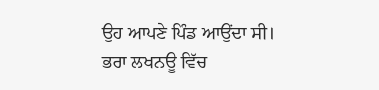ਉਹ ਆਪਣੇ ਪਿੰਡ ਆਉਂਦਾ ਸੀ।
ਭਰਾ ਲਖਨਊ ਵਿੱਚ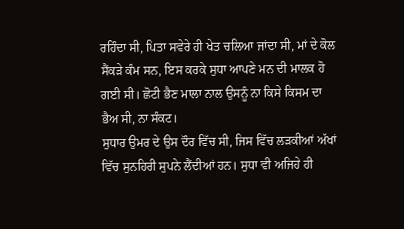ਰਹਿੰਦਾ ਸੀ, ਪਿਤਾ ਸਵੇਰੇ ਹੀ ਖੇਤ ਚਲਿਆ ਜਾਂਦਾ ਸੀ, ਮਾਂ ਦੇ ਕੋਲ ਸੈਂਕੜੇ ਕੰਮ ਸਨ, ਇਸ ਕਰਕੇ ਸੁਧਾ ਆਪਣੇ ਮਨ ਦੀ ਮਾਲਕ ਹੋ ਗਈ ਸੀ। ਛੋਟੀ ਭੈਣ ਮਾਲਾ ਨਾਲ ਉਸਨੂੰ ਨਾ ਕਿਸੇ ਕਿਸਮ ਦਾ ਭੈਅ ਸੀ, ਨਾ ਸੰਕਟ।
ਸੁਧਾਰ ਉਮਰ ਦੇ ਉਸ ਦੌਰ ਵਿੱਚ ਸੀ, ਜਿਸ ਵਿੱਚ ਲੜਕੀਆਂ ਅੱਖਾਂ ਵਿੱਚ ਸੁਨਹਿਰੀ ਸੁਪਨੇ ਲੈਂਦੀਆਂ ਹਨ। ਸੁਧਾ ਵੀ ਅਜਿਹੇ ਹੀ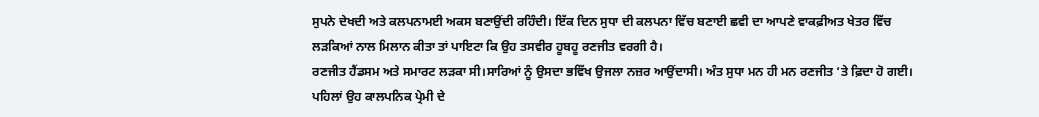ਸੁਪਨੇ ਦੇਖਦੀ ਅਤੇ ਕਲਪਨਾਮਈ ਅਕਸ ਬਣਾਉਂਦੀ ਰਹਿੰਦੀ। ਇੱਕ ਦਿਨ ਸੁਧਾ ਦੀ ਕਲਪਨਾ ਵਿੱਚ ਬਣਾਈ ਛਵੀ ਦਾ ਆਪਣੇ ਵਾਕਫ਼ੀਅਤ ਖੇਤਰ ਵਿੱਚ ਲੜਕਿਆਂ ਨਾਲ ਮਿਲਾਨ ਕੀਤਾ ਤਾਂ ਪਾਇਟਾ ਕਿ ਉਹ ਤਸਵੀਰ ਹੂਬਹੂ ਰਣਜੀਤ ਵਰਗੀ ਹੈ।
ਰਣਜੀਤ ਹੈਂਡਸਮ ਅਤੇ ਸਮਾਰਟ ਲੜਕਾ ਸੀ।ਸਾਰਿਆਂ ਨੂੰ ਉਸਦਾ ਭਵਿੱਖ ਉਜਲਾ ਨਜ਼ਰ ਆਉਂਦਾਸੀ। ਅੰਤ ਸੁਧਾ ਮਨ ਹੀ ਮਨ ਰਣਜੀਤ ‘ਤੇ ਫ਼ਿਦਾ ਹੋ ਗਈ। ਪਹਿਲਾਂ ਉਹ ਕਾਲਪਨਿਕ ਪ੍ਰੇਮੀ ਦੇ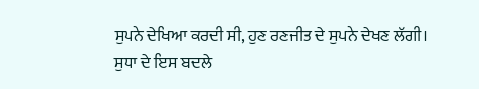ਸੁਪਨੇ ਦੇਖਿਆ ਕਰਦੀ ਸੀ, ਹੁਣ ਰਣਜੀਤ ਦੇ ਸੁਪਨੇ ਦੇਖਣ ਲੱਗੀ।
ਸੁਧਾ ਦੇ ਇਸ ਬਦਲੇ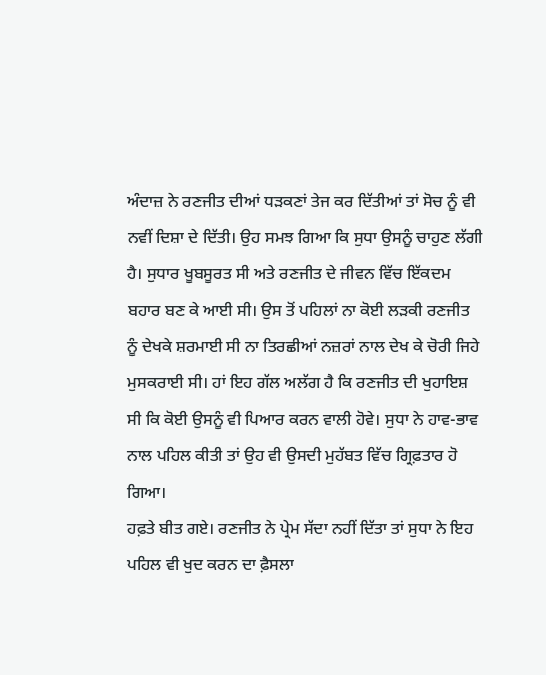ਅੰਦਾਜ਼ ਨੇ ਰਣਜੀਤ ਦੀਆਂ ਧੜਕਣਾਂ ਤੇਜ ਕਰ ਦਿੱਤੀਆਂ ਤਾਂ ਸੋਚ ਨੂੰ ਵੀ ਨਵੀਂ ਦਿਸ਼ਾ ਦੇ ਦਿੱਤੀ। ਉਹ ਸਮਝ ਗਿਆ ਕਿ ਸੁਧਾ ਉਸਨੂੰ ਚਾਹੁਣ ਲੱਗੀ ਹੈ। ਸੁਧਾਰ ਖੂਬਸੂਰਤ ਸੀ ਅਤੇ ਰਣਜੀਤ ਦੇ ਜੀਵਨ ਵਿੱਚ ਇੱਕਦਮ ਬਹਾਰ ਬਣ ਕੇ ਆਈ ਸੀ। ਉਸ ਤੋਂ ਪਹਿਲਾਂ ਨਾ ਕੋਈ ਲੜਕੀ ਰਣਜੀਤ ਨੂੰ ਦੇਖਕੇ ਸ਼ਰਮਾਈ ਸੀ ਨਾ ਤਿਰਛੀਆਂ ਨਜ਼ਰਾਂ ਨਾਲ ਦੇਖ ਕੇ ਚੋਰੀ ਜਿਹੇ ਮੁਸਕਰਾਈ ਸੀ। ਹਾਂ ਇਹ ਗੱਲ ਅਲੱਗ ਹੈ ਕਿ ਰਣਜੀਤ ਦੀ ਖੁਹਾਇਸ਼ ਸੀ ਕਿ ਕੋਈ ਉਸਨੂੰ ਵੀ ਪਿਆਰ ਕਰਨ ਵਾਲੀ ਹੋਵੇ। ਸੁਧਾ ਨੇ ਹਾਵ-ਭਾਵ ਨਾਲ ਪਹਿਲ ਕੀਤੀ ਤਾਂ ਉਹ ਵੀ ਉਸਦੀ ਮੁਹੱਬਤ ਵਿੱਚ ਗ੍ਰਿਫ਼ਤਾਰ ਹੋ ਗਿਆ।
ਹਫ਼ਤੇ ਬੀਤ ਗਏ। ਰਣਜੀਤ ਨੇ ਪ੍ਰੇਮ ਸੱਦਾ ਨਹੀਂ ਦਿੱਤਾ ਤਾਂ ਸੁਧਾ ਨੇ ਇਹ ਪਹਿਲ ਵੀ ਖੁਦ ਕਰਨ ਦਾ ਫ਼ੈਸਲਾ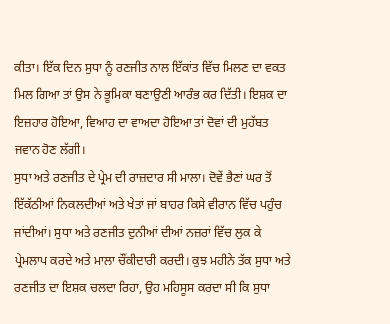ਕੀਤਾ। ਇੱਕ ਦਿਨ ਸੁਧਾ ਨੂੰ ਰਣਜੀਤ ਨਾਲ ਇੱਕਾਂਤ ਵਿੱਚ ਮਿਲਣ ਦਾ ਵਕਤ ਮਿਲ ਗਿਆ ਤਾਂ ਉਸ ਨੇ ਭੂਮਿਕਾ ਬਣਾਉਣੀ ਆਰੰਭ ਕਰ ਦਿੱਤੀ। ਇਸ਼ਕ ਦਾ ਇਜ਼ਹਾਰ ਹੋਇਆ, ਵਿਆਹ ਦਾ ਵਾਅਦਾ ਹੋਇਆ ਤਾਂ ਦੋਵਾਂ ਦੀ ਮੁਹੱਬਤ ਜਵਾਨ ਹੋਣ ਲੱਗੀ।
ਸੁਧਾ ਅਤੇ ਰਣਜੀਤ ਦੇ ਪ੍ਰੇਮ ਦੀ ਰਾਜ਼ਦਾਰ ਸੀ ਮਾਲਾ। ਦੋਵੇਂ ਭੈਣਾਂ ਘਰ ਤੋਂ ਇੱਕੱਠੀਆਂ ਨਿਕਲਦੀਆਂ ਅਤੇ ਖੇਤਾਂ ਜਾਂ ਬਾਹਰ ਕਿਸੇ ਵੀਰਾਨ ਵਿੱਚ ਪਹੁੰਚ ਜਾਂਦੀਆਂ। ਸੁਧਾ ਅਤੇ ਰਣਜੀਤ ਦੁਨੀਆਂ ਦੀਆਂ ਨਜ਼ਰਾਂ ਵਿੱਚ ਲੁਕ ਕੇ ਪ੍ਰੇਮਲਾਪ ਕਰਦੇ ਅਤੇ ਮਾਲਾ ਚੌਂਕੀਦਾਰੀ ਕਰਦੀ। ਕੁਝ ਮਹੀਨੇ ਤੱਕ ਸੁਧਾ ਅਤੇ ਰਣਜੀਤ ਦਾ ਇਸ਼ਕ ਚਲਦਾ ਰਿਹਾ, ਉਹ ਮਹਿਸੂਸ ਕਰਦਾ ਸੀ ਕਿ ਸੁਧਾ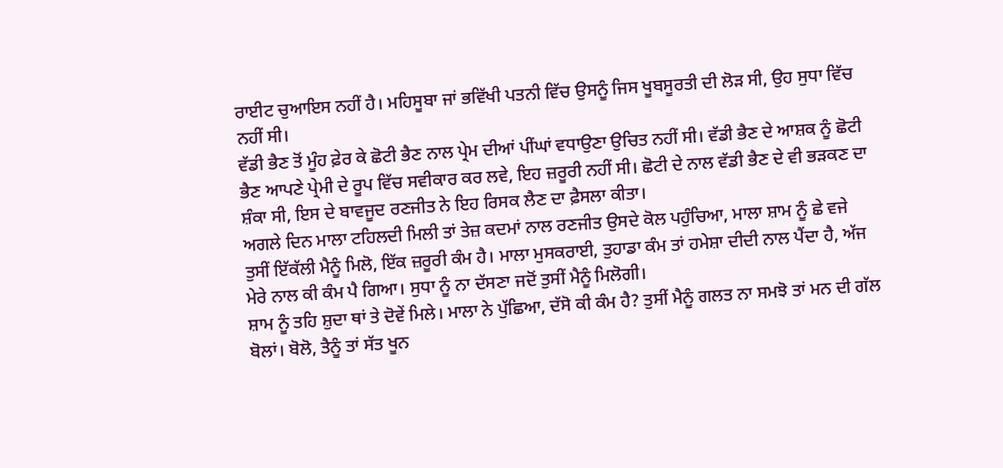ਰਾਈਟ ਚੁਆਇਸ ਨਹੀਂ ਹੈ। ਮਹਿਸੂਬਾ ਜਾਂ ਭਵਿੱਖੀ ਪਤਨੀ ਵਿੱਚ ਉਸਨੂੰ ਜਿਸ ਖੂਬਸੂਰਤੀ ਦੀ ਲੋੜ ਸੀ, ਉਹ ਸੁਧਾ ਵਿੱਚ ਨਹੀਂ ਸੀ।
ਵੱਡੀ ਭੈਣ ਤੋਂ ਮੂੰਹ ਫ਼ੇਰ ਕੇ ਛੋਟੀ ਭੈਣ ਨਾਲ ਪ੍ਰੇਮ ਦੀਆਂ ਪੀਂਘਾਂ ਵਧਾਉਣਾ ਉਚਿਤ ਨਹੀਂ ਸੀ। ਵੱਡੀ ਭੈਣ ਦੇ ਆਸ਼ਕ ਨੂੰ ਛੋਟੀ ਭੈਣ ਆਪਣੇ ਪ੍ਰੇਮੀ ਦੇ ਰੂਪ ਵਿੱਚ ਸਵੀਕਾਰ ਕਰ ਲਵੇ, ਇਹ ਜ਼ਰੂਰੀ ਨਹੀਂ ਸੀ। ਛੋਟੀ ਦੇ ਨਾਲ ਵੱਡੀ ਭੈਣ ਦੇ ਵੀ ਭੜਕਣ ਦਾ ਸ਼ੰਕਾ ਸੀ, ਇਸ ਦੇ ਬਾਵਜੂਦ ਰਣਜੀਤ ਨੇ ਇਹ ਰਿਸਕ ਲੈਣ ਦਾ ਫ਼ੈਸਲਾ ਕੀਤਾ।
ਅਗਲੇ ਦਿਨ ਮਾਲਾ ਟਹਿਲਦੀ ਮਿਲੀ ਤਾਂ ਤੇਜ਼ ਕਦਮਾਂ ਨਾਲ ਰਣਜੀਤ ਉਸਦੇ ਕੋਲ ਪਹੁੰਚਿਆ, ਮਾਲਾ ਸ਼ਾਮ ਨੂੰ ਛੇ ਵਜੇ ਤੁਸੀਂ ਇੱਕੱਲੀ ਮੈਨੂੰ ਮਿਲੋ, ਇੱਕ ਜ਼ਰੂਰੀ ਕੰਮ ਹੈ। ਮਾਲਾ ਮੁਸਕਰਾਈ, ਤੁਹਾਡਾ ਕੰਮ ਤਾਂ ਹਮੇਸ਼ਾ ਦੀਦੀ ਨਾਲ ਪੈਂਦਾ ਹੈ, ਅੱਜ ਮੇਰੇ ਨਾਲ ਕੀ ਕੰਮ ਪੈ ਗਿਆ। ਸੁਧਾ ਨੂੰ ਨਾ ਦੱਸਣਾ ਜਦੋਂ ਤੁਸੀਂ ਮੈਨੂੰ ਮਿਲੋਗੀ।
ਸ਼ਾਮ ਨੂੰ ਤਹਿ ਸ਼ੁਦਾ ਥਾਂ ਤੇ ਦੋਵੇਂ ਮਿਲੇ। ਮਾਲਾ ਨੇ ਪੁੱਛਿਆ, ਦੱਸੋ ਕੀ ਕੰਮ ਹੈ? ਤੁਸੀਂ ਮੈਨੂੰ ਗਲਤ ਨਾ ਸਮਝੋ ਤਾਂ ਮਨ ਦੀ ਗੱਲ ਬੋਲਾਂ। ਬੋਲੋ, ਤੈਨੂੰ ਤਾਂ ਸੱਤ ਖੂਨ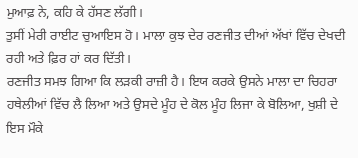ਮੁਆਫ਼ ਨੇ, ਕਹਿ ਕੇ ਹੱਸਣ ਲੱਗੀ।
ਤੁਸੀਂ ਮੇਰੀ ਰਾਈਟ ਚੁਆਇਸ ਹੋ। ਮਾਲਾ ਕੁਝ ਦੇਰ ਰਣਜੀਤ ਦੀਆਂ ਅੱਖਾਂ ਵਿੱਚ ਦੇਖਦੀ ਰਹੀ ਅਤੇ ਫ਼ਿਰ ਹਾਂ ਕਰ ਦਿੱਤੀ।
ਰਣਜੀਤ ਸਮਝ ਗਿਆ ਕਿ ਲੜਕੀ ਰਾਜ਼ੀ ਹੈ। ਇਯ ਕਰਕੇ ਉਸਨੇ ਮਾਲਾ ਦਾ ਚਿਹਰਾ ਹਥੇਲੀਆਂ ਵਿੱਚ ਲੈ ਲਿਆ ਅਤੇ ਉਸਦੇ ਮੂੰਹ ਦੇ ਕੋਲ ਮੂੰਹ ਲਿਜਾ ਕੇ ਬੋਲਿਆ, ਖੁਸ਼ੀ ਦੇ ਇਸ ਮੌਕੇ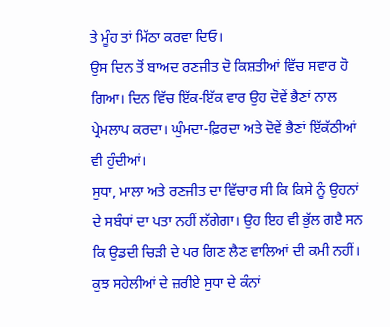ਤੇ ਮੂੰਹ ਤਾਂ ਮਿੱਠਾ ਕਰਵਾ ਦਿਓ।
ਉਸ ਦਿਨ ਤੋਂ ਬਾਅਦ ਰਣਜੀਤ ਦੋ ਕਿਸ਼ਤੀਆਂ ਵਿੱਚ ਸਵਾਰ ਹੋ ਗਿਆ। ਦਿਨ ਵਿੱਚ ਇੱਕ-ਇੱਕ ਵਾਰ ਉਹ ਦੋਵੇਂ ਭੈਣਾਂ ਨਾਲ ਪ੍ਰੇਮਲਾਪ ਕਰਦਾ। ਘੁੰਮਦਾ-ਫ਼ਿਰਦਾ ਅਤੇ ਦੋਵੇਂ ਭੈਣਾਂ ਇੱਕੱਠੀਆਂ ਵੀ ਹੁੰਦੀਆਂ।
ਸੁਧਾ, ਮਾਲਾ ਅਤੇ ਰਣਜੀਤ ਦਾ ਵਿੱਚਾਰ ਸੀ ਕਿ ਕਿਸੇ ਨੂੰ ਉਹਨਾਂ ਦੇ ਸਬੰਧਾਂ ਦਾ ਪਤਾ ਨਹੀਂ ਲੱਗੇਗਾ। ਉਹ ਇਹ ਵੀ ਭੁੱਲ ਗੲੈ ਸਨ ਕਿ ਉਡਦੀ ਚਿੜੀ ਦੇ ਪਰ ਗਿਣ ਲੈਣ ਵਾਲਿਆਂ ਦੀ ਕਮੀ ਨਹੀਂ। ਕੁਝ ਸਹੇਲੀਆਂ ਦੇ ਜ਼ਰੀਏ ਸੁਧਾ ਦੇ ਕੰਨਾਂ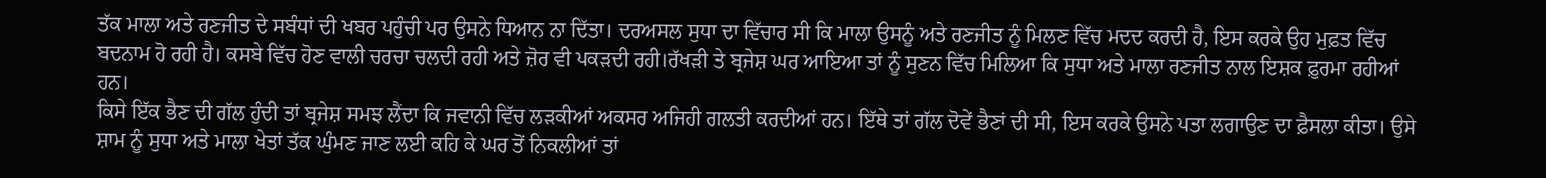ਤੱਕ ਮਾਲਾ ਅਤੇ ਰਣਜੀਤ ਦੇ ਸਬੰਧਾਂ ਦੀ ਖਬਰ ਪਹੁੰਚੀ ਪਰ ਉਸਨੇ ਧਿਆਨ ਨਾ ਦਿੱਤਾ। ਦਰਅਸਲ ਸੁਧਾ ਦਾ ਵਿੱਚਾਰ ਸੀ ਕਿ ਮਾਲਾ ਉਸਨੂੰ ਅਤੇ ਰਣਜੀਤ ਨੂੰ ਮਿਲਣ ਵਿੱਚ ਮਦਦ ਕਰਦੀ ਹੈ, ਇਸ ਕਰਕੇ ਉਹ ਮੁਫ਼ਤ ਵਿੱਚ ਬਦਨਾਮ ਹੋ ਰਹੀ ਹੈ। ਕਸਬੇ ਵਿੱਚ ਹੋਣ ਵਾਲੀ ਚਰਚਾ ਚਲਦੀ ਰਹੀ ਅਤੇ ਜ਼ੋਰ ਵੀ ਪਕੜਦੀ ਰਹੀ।ਰੱਖੜੀ ਤੇ ਬ੍ਰਜੇਸ਼ ਘਰ ਆਇਆ ਤਾਂ ਨੂੰ ਸੁਣਨ ਵਿੱਚ ਮਿਲਿਆ ਕਿ ਸੁਧਾ ਅਤੇ ਮਾਲਾ ਰਣਜੀਤ ਨਾਲ ਇਸ਼ਕ ਫ਼ੁਰਮਾ ਰਹੀਆਂ ਹਨ।
ਕਿਸੇ ਇੱਕ ਭੈਣ ਦੀ ਗੱਲ ਹੁੰਦੀ ਤਾਂ ਬ੍ਰਜੇਸ਼ ਸਮਝ ਲੈਂਦਾ ਕਿ ਜਵਾਨੀ ਵਿੱਚ ਲੜਕੀਆਂ ਅਕਸਰ ਅਜਿਹੀ ਗਲਤੀ ਕਰਦੀਆਂ ਹਨ। ਇੱਥੇ ਤਾਂ ਗੱਲ ਦੋਵੇਂ ਭੈਣਾਂ ਦੀ ਸੀ, ਇਸ ਕਰਕੇ ਉਸਨੇ ਪਤਾ ਲਗਾਉਣ ਦਾ ਫ਼ੈਸਲਾ ਕੀਤਾ। ਉਸੇ ਸ਼ਾਮ ਨੂੰ ਸੁਧਾ ਅਤੇ ਮਾਲਾ ਖੇਤਾਂ ਤੱਕ ਘੁੰਮਣ ਜਾਣ ਲਈ ਕਹਿ ਕੇ ਘਰ ਤੋਂ ਨਿਕਲੀਆਂ ਤਾਂ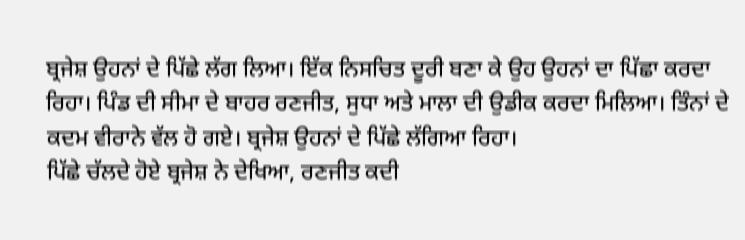ਬ੍ਰਜੇਸ਼ ਉਹਨਾਂ ਦੇ ਪਿੱਛੇ ਲੱਗ ਲਿਆ। ਇੱਕ ਨਿਸਚਿਤ ਦੂਰੀ ਬਣਾ ਕੇ ਉਹ ਉਹਨਾਂ ਦਾ ਪਿੱਛਾ ਕਰਦਾ ਰਿਹਾ। ਪਿੰਡ ਦੀ ਸੀਮਾ ਦੇ ਬਾਹਰ ਰਣਜੀਤ, ਸੁਧਾ ਅਤੇ ਮਾਲਾ ਦੀ ਉਡੀਕ ਕਰਦਾ ਮਿਲਿਆ। ਤਿੰਨਾਂ ਦੇ ਕਦਮ ਵੀਰਾਨੇ ਵੱਲ ਹੋ ਗਏ। ਬ੍ਰਜੇਸ਼ ਉਹਨਾਂ ਦੇ ਪਿੱਛੇ ਲੱਗਿਆ ਰਿਹਾ।
ਪਿੱਛੇ ਚੱਲਦੇ ਹੋਏ ਬ੍ਰਜੇਸ਼ ਨੇ ਦੇਖਿਆ, ਰਣਜੀਤ ਕਦੀ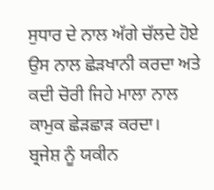ਸੁਧਾਰ ਦੇ ਨਾਲ ਅੱਗੇ ਚੱਲਦੇ ਹੋਏ ਉਸ ਨਾਲ ਛੇੜਖਾਨੀ ਕਰਦਾ ਅਤੇ ਕਦੀ ਚੋਰੀ ਜਿਹੇ ਮਾਲਾ ਨਾਲ ਕਾਮੁਕ ਛੇੜਛਾੜ ਕਰਦਾ।
ਬ੍ਰਜੇਸ਼ ਨੂੰ ਯਕੀਨ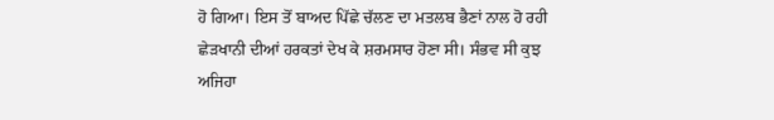ਹੋ ਗਿਆ। ਇਸ ਤੋਂ ਬਾਅਦ ਪਿੱਛੇ ਚੱਲਣ ਦਾ ਮਤਲਬ ਭੈਣਾਂ ਨਾਲ ਹੋ ਰਹੀ ਛੇੜਖਾਨੀ ਦੀਆਂ ਹਰਕਤਾਂ ਦੇਖ ਕੇ ਸ਼ਰਮਸਾਰ ਹੋਣਾ ਸੀ। ਸੰਭਵ ਸੀ ਕੁਝ ਅਜਿਹਾ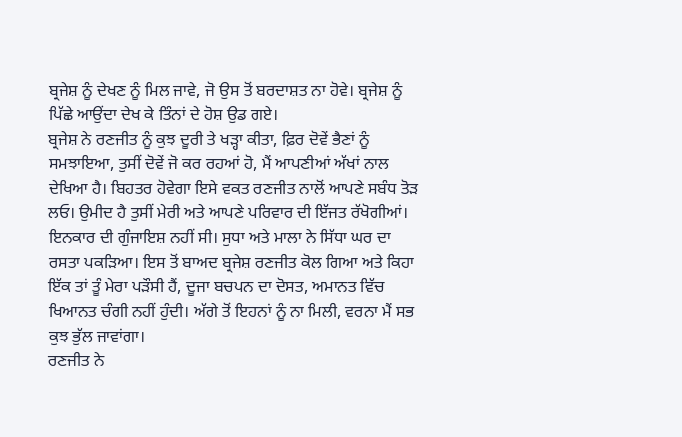ਬ੍ਰਜੇਸ਼ ਨੂੰ ਦੇਖਣ ਨੂੰ ਮਿਲ ਜਾਵੇ, ਜੋ ਉਸ ਤੋਂ ਬਰਦਾਸ਼ਤ ਨਾ ਹੋਵੇ। ਬ੍ਰਜੇਸ਼ ਨੂੰ ਪਿੱਛੇ ਆਉਂਦਾ ਦੇਖ ਕੇ ਤਿੰਨਾਂ ਦੇ ਹੋਸ਼ ਉਡ ਗਏ।
ਬ੍ਰਜੇਸ਼ ਨੇ ਰਣਜੀਤ ਨੂੰ ਕੁਝ ਦੂਰੀ ਤੇ ਖੜ੍ਹਾ ਕੀਤਾ, ਫ਼ਿਰ ਦੋਵੇਂ ਭੈਣਾਂ ਨੂੰ ਸਮਝਾਇਆ, ਤੁਸੀਂ ਦੋਵੇਂ ਜੋ ਕਰ ਰਹਆਂ ਹੋ, ਮੈਂ ਆਪਣੀਆਂ ਅੱਖਾਂ ਨਾਲ ਦੇਖਿਆ ਹੈ। ਬਿਹਤਰ ਹੋਵੇਗਾ ਇਸੇ ਵਕਤ ਰਣਜੀਤ ਨਾਲੋਂ ਆਪਣੇ ਸਬੰਧ ਤੋੜ ਲਓ। ਉਮੀਦ ਹੈ ਤੁਸੀਂ ਮੇਰੀ ਅਤੇ ਆਪਣੇ ਪਰਿਵਾਰ ਦੀ ਇੱਜਤ ਰੱਖੋਗੀਆਂ।
ਇਨਕਾਰ ਦੀ ਗੁੰਜਾਇਸ਼ ਨਹੀਂ ਸੀ। ਸੁਧਾ ਅਤੇ ਮਾਲਾ ਨੇ ਸਿੱਧਾ ਘਰ ਦਾ ਰਸਤਾ ਪਕੜਿਆ। ਇਸ ਤੋਂ ਬਾਅਦ ਬ੍ਰਜੇਸ਼ ਰਣਜੀਤ ਕੋਲ ਗਿਆ ਅਤੇ ਕਿਹਾ ਇੱਕ ਤਾਂ ਤੂੰ ਮੇਰਾ ਪੜੌਸੀ ਹੈਂ, ਦੂਜਾ ਬਚਪਨ ਦਾ ਦੋਸਤ, ਅਮਾਨਤ ਵਿੱਚ ਖਿਆਨਤ ਚੰਗੀ ਨਹੀਂ ਹੁੰਦੀ। ਅੱਗੇ ਤੋਂ ਇਹਨਾਂ ਨੂੰ ਨਾ ਮਿਲੀ, ਵਰਨਾ ਮੈਂ ਸਭ ਕੁਝ ਭੁੱਲ ਜਾਵਾਂਗਾ।
ਰਣਜੀਤ ਨੇ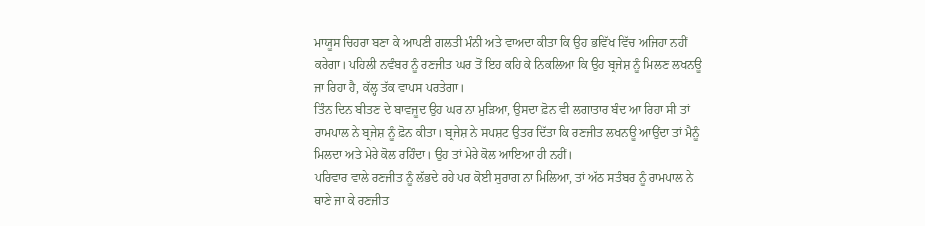ਮਾਯੂਸ ਚਿਹਰਾ ਬਣਾ ਕੇ ਆਪਣੀ ਗਲਤੀ ਮੰਨੀ ਅਤੇ ਵਾਅਦਾ ਕੀਤਾ ਕਿ ਉਹ ਭਵਿੱਖ ਵਿੱਚ ਅਜਿਹਾ ਨਹੀਂ ਕਰੇਗਾ। ਪਹਿਲੀ ਨਵੰਬਰ ਨੂੰ ਰਣਜੀਤ ਘਰ ਤੋਂ ਇਹ ਕਹਿ ਕੇ ਨਿਕਲਿਆ ਕਿ ਉਹ ਬ੍ਰਜੇਸ਼ ਨੂੰ ਮਿਲਣ ਲਖਨਊ ਜਾ ਰਿਹਾ ਹੈ, ਕੱਲ੍ਹ ਤੱਕ ਵਾਪਸ ਪਰਤੇਗਾ।
ਤਿੰਨ ਦਿਨ ਬੀਤਣ ਦੇ ਬਾਵਜੂਦ ਉਹ ਘਰ ਨਾ ਮੁੜਿਆ, ਉਸਦਾ ਫ਼ੋਨ ਵੀ ਲਗਾਤਾਰ ਬੰਦ ਆ ਰਿਹਾ ਸੀ ਤਾਂ ਰਾਮਪਾਲ ਨੇ ਬ੍ਰਜੇਸ਼ ਨੂੰ ਫ਼ੋਨ ਕੀਤਾ। ਬ੍ਰਜੇਸ਼ ਨੇ ਸਪਸ਼ਟ ਉਤਰ ਦਿੱਤਾ ਕਿ ਰਣਜੀਤ ਲਖਨਊ ਆਉਂਦਾ ਤਾਂ ਮੈਨੂੰ ਮਿਲਦਾ ਅਤੇ ਮੇਰੇ ਕੋਲ ਰਹਿੰਦਾ। ਉਹ ਤਾਂ ਮੇਰੇ ਕੋਲ ਆਇਆ ਹੀ ਨਹੀਂ।
ਪਰਿਵਾਰ ਵਾਲੇ ਰਣਜੀਤ ਨੂੰ ਲੱਭਦੇ ਰਹੇ ਪਰ ਕੋਈ ਸੁਰਾਗ ਨਾ ਮਿਲਿਆ, ਤਾਂ ਅੱਠ ਸਤੰਬਰ ਨੂੰ ਰਾਮਪਾਲ ਨੇ ਥਾਣੇ ਜਾ ਕੇ ਰਣਜੀਤ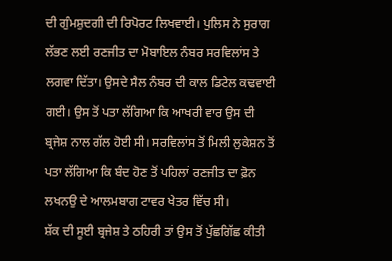ਦੀ ਗੁੰਮਸ਼ੁਦਗੀ ਦੀ ਰਿਪੋਰਟ ਲਿਖਵਾਈ। ਪੁਲਿਸ ਨੇ ਸੁਰਾਗ ਲੱਭਣ ਲਈ ਰਣਜੀਤ ਦਾ ਮੋਬਾਇਲ ਨੰਬਰ ਸਰਵਿਲਾਂਸ ਤੇ ਲਗਵਾ ਦਿੱਤਾ। ਉਸਦੇ ਸੈਲ ਨੰਬਰ ਦੀ ਕਾਲ ਡਿਟੇਲ ਕਢਵਾਈ ਗਈ। ਉਸ ਤੋਂ ਪਤਾ ਲੱਗਿਆ ਕਿ ਆਖਰੀ ਵਾਰ ਉਸ ਦੀ ਬ੍ਰਜੇਸ਼ ਨਾਲ ਗੱਲ ਹੋਈ ਸੀ। ਸਰਵਿਲਾਂਸ ਤੋਂ ਮਿਲੀ ਲੁਕੇਸ਼ਨ ਤੋਂ ਪਤਾ ਲੱਗਿਆ ਕਿ ਬੰਦ ਹੋਣ ਤੋਂ ਪਹਿਲਾਂ ਰਣਜੀਤ ਦਾ ਫ਼ੋਨ ਲਖਨਉ ਦੇ ਆਲਮਬਾਗ ਟਾਵਰ ਖੇਤਰ ਵਿੱਚ ਸੀ।
ਸ਼ੱਕ ਦੀ ਸੂਈ ਬ੍ਰਜੇਸ਼ ਤੇ ਠਹਿਰੀ ਤਾਂ ਉਸ ਤੋਂ ਪੁੱਛਗਿੱਛ ਕੀਤੀ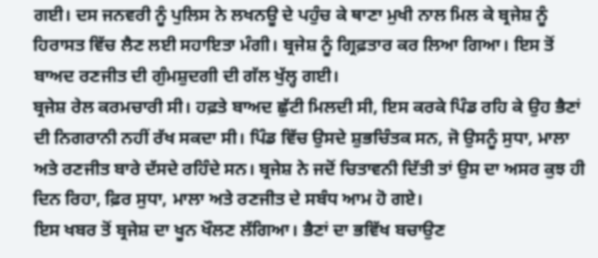ਗਈ। ਦਸ ਜਨਵਰੀ ਨੂੰ ਪੁਲਿਸ ਨੇ ਲਖਨਊ ਦੇ ਪਹੁੰਚ ਕੇ ਥਾਣਾ ਮੁਖੀ ਨਾਲ ਮਿਲ ਕੇ ਬ੍ਰਜੇਸ਼ ਨੂੰ ਹਿਰਾਸਤ ਵਿੱਚ ਲੈਣ ਲਈ ਸਹਾਇਤਾ ਮੰਗੀ। ਬ੍ਰਜੇਸ਼ ਨੂੰ ਗ੍ਰਿਫ਼ਤਾਰ ਕਰ ਲਿਆ ਗਿਆ। ਇਸ ਤੋਂ ਬਾਅਦ ਰਣਜੀਤ ਦੀ ਗੁੰਮਸ਼ੁਦਗੀ ਦੀ ਗੱਲ ਖੁੱਲ੍ਹ ਗਈ।
ਬ੍ਰਜੇਸ਼ ਰੇਲ ਕਰਮਚਾਰੀ ਸੀ। ਹਫ਼ਤੇ ਬਾਅਦ ਛੁੱਟੀ ਮਿਲਦੀ ਸੀ, ਇਸ ਕਰਕੇ ਪਿੰਡ ਰਹਿ ਕੇ ਉਹ ਭੈਣਾਂ ਦੀ ਨਿਗਰਾਨੀ ਨਹੀਂ ਰੱਖ ਸਕਦਾ ਸੀ। ਪਿੰਡ ਵਿੱਚ ਉਸਦੇ ਸ਼ੁਭਚਿੰਤਕ ਸਨ, ਜੋ ਉਸਨੂੰ ਸੁਧਾ, ਮਾਲਾ ਅਤੇ ਰਣਜੀਤ ਬਾਰੇ ਦੱਸਦੇ ਰਹਿੰਦੇ ਸਨ। ਬ੍ਰਜੇਸ਼ ਨੇ ਜਦੋਂ ਚਿਤਾਵਨੀ ਦਿੱਤੀ ਤਾਂ ਉਸ ਦਾ ਅਸਰ ਕੁਝ ਹੀ ਦਿਨ ਰਿਹਾ, ਫ਼ਿਰ ਸੁਧਾ, ਮਾਲਾ ਅਤੇ ਰਣਜੀਤ ਦੇ ਸਬੰਧ ਆਮ ਹੋ ਗਏ।
ਇਸ ਖਬਰ ਤੋਂ ਬ੍ਰਜੇਸ਼ ਦਾ ਖੂਨ ਖੌਲਣ ਲੱਗਿਆ। ਭੈਣਾਂ ਦਾ ਭਵਿੱਖ ਬਚਾਉਣ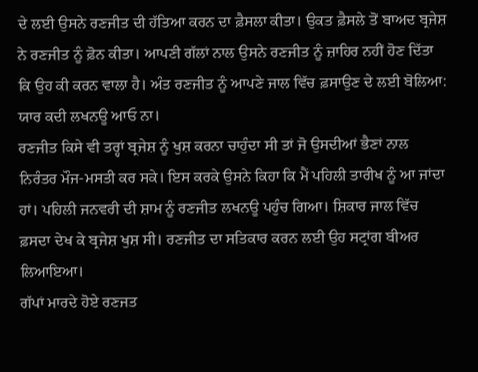ਦੇ ਲਈ ਉਸਨੇ ਰਣਜੀਤ ਦੀ ਹੱਤਿਆ ਕਰਨ ਦਾ ਫ਼ੈਸਲਾ ਕੀਤਾ। ਉਕਤ ਫ਼ੈਸਲੇ ਤੋਂ ਬਾਅਦ ਬ੍ਰਜੇਸ਼ ਨੇ ਰਣਜੀਤ ਨੂੰ ਫ਼ੋਨ ਕੀਤਾ। ਆਪਣੀ ਗੱਲਾਂ ਨਾਲ ਉਸਨੇ ਰਣਜੀਤ ਨੂੰ ਜ਼ਾਹਿਰ ਨਹੀਂ ਹੋਣ ਦਿੱਤਾ ਕਿ ਉਹ ਕੀ ਕਰਨ ਵਾਲਾ ਹੈ। ਅੰਤ ਰਣਜੀਤ ਨੂੰ ਆਪਣੇ ਜਾਲ ਵਿੱਚ ਫ਼ਸਾਉਣ ਦੇ ਲਈ ਬੋਲਿਆ: ਯਾਰ ਕਦੀ ਲਖਨਊ ਆਓ ਨਾ।
ਰਣਜੀਤ ਕਿਸੇ ਵੀ ਤਰ੍ਹਾਂ ਬ੍ਰਜੇਸ਼ ਨੂੰ ਖੁਸ਼ ਕਰਨਾ ਚਾਹੁੰਦਾ ਸੀ ਤਾਂ ਜੋ ਉਸਦੀਆਂ ਭੈਣਾਂ ਨਾਲ ਨਿਰੰਤਰ ਮੌਜ-ਮਸਤੀ ਕਰ ਸਕੇ। ਇਸ ਕਰਕੇ ਉਸਨੇ ਕਿਹਾ ਕਿ ਮੈਂ ਪਹਿਲੀ ਤਾਰੀਖ ਨੂੰ ਆ ਜਾਂਦਾ ਹਾਂ। ਪਹਿਲੀ ਜਨਵਰੀ ਦੀ ਸ਼ਾਮ ਨੂੰ ਰਣਜੀਤ ਲਖਨਊ ਪਹੁੰਚ ਗਿਆ। ਸ਼ਿਕਾਰ ਜਾਲ ਵਿੱਚ ਫ਼ਸਦਾ ਦੇਖ ਕੇ ਬ੍ਰਜੇਸ਼ ਖੁਸ਼ ਸੀ। ਰਣਜੀਤ ਦਾ ਸਤਿਕਾਰ ਕਰਨ ਲਈ ਉਹ ਸਟ੍ਰਾਂਗ ਬੀਅਰ ਲਿਆਇਆ।
ਗੱਪਾਂ ਮਾਰਦੇ ਹੋਏ ਰਣਜਤ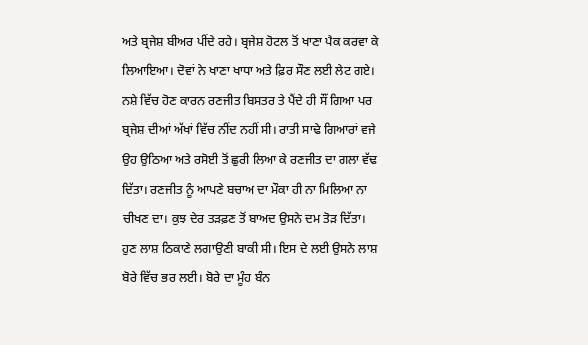ਅਤੇ ਬ੍ਰਜੇਸ਼ ਬੀਅਰ ਪੀਂਦੇ ਰਹੇ। ਬ੍ਰਜੇਸ਼ ਹੋਟਲ ਤੋਂ ਖਾਣਾ ਪੈਕ ਕਰਵਾ ਕੇ ਲਿਆਇਆ। ਦੋਵਾਂ ਨੇ ਖਾਣਾ ਖਾਧਾ ਅਤੇ ਫ਼ਿਰ ਸੌਣ ਲਈ ਲੇਟ ਗਏ।
ਨਸ਼ੇ ਵਿੱਚ ਹੋਣ ਕਾਰਨ ਰਣਜੀਤ ਬਿਸਤਰ ਤੇ ਪੈਂਦੇ ਹੀ ਸੌਂ ਗਿਆ ਪਰ ਬ੍ਰਜੇਸ਼ ਦੀਆਂ ਅੱਖਾਂ ਵਿੱਚ ਨੀਂਦ ਨਹੀਂ ਸੀ। ਰਾਤੀ ਸਾਢੇ ਗਿਆਰਾਂ ਵਜੇ ਉਹ ਉਠਿਆ ਅਤੇ ਰਸੋਈ ਤੋਂ ਛੁਰੀ ਲਿਆ ਕੇ ਰਣਜੀਤ ਦਾ ਗਲਾ ਵੱਢ ਦਿੱਤਾ। ਰਣਜੀਤ ਨੂੰ ਆਪਣੇ ਬਚਾਅ ਦਾ ਮੌਕਾ ਹੀ ਨਾ ਮਿਲਿਆ ਨਾ ਚੀਖਣ ਦਾ। ਕੁਝ ਦੇਰ ਤੜਫ਼ਣ ਤੋਂ ਬਾਅਦ ਉਸਨੇ ਦਮ ਤੋੜ ਦਿੱਤਾ।
ਹੁਣ ਲਾਸ਼ ਠਿਕਾਣੇ ਲਗਾਉਣੀ ਬਾਕੀ ਸੀ। ਇਸ ਦੇ ਲਈ ਉਸਨੇ ਲਾਸ਼ ਬੋਰੇ ਵਿੱਚ ਭਰ ਲਈ। ਬੋਰੇ ਦਾ ਮੂੰਹ ਬੰਨ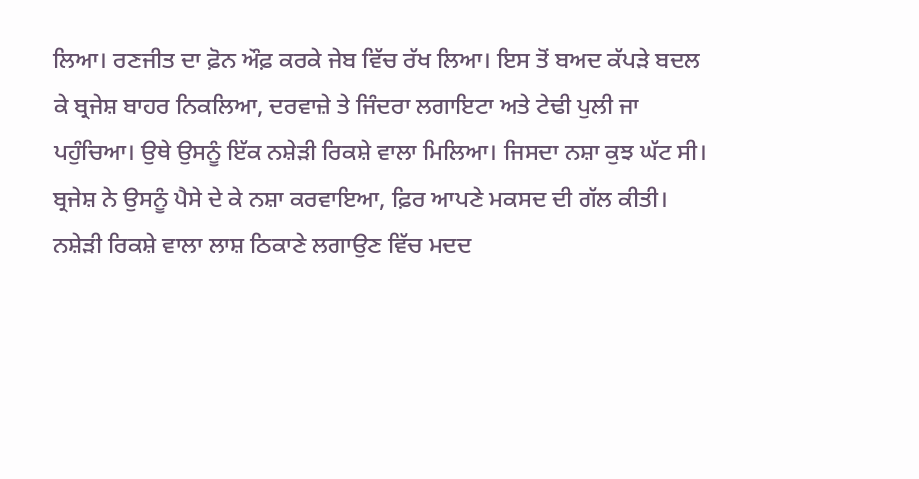ਲਿਆ। ਰਣਜੀਤ ਦਾ ਫ਼ੋਨ ਔਫ਼ ਕਰਕੇ ਜੇਬ ਵਿੱਚ ਰੱਖ ਲਿਆ। ਇਸ ਤੋਂ ਬਅਦ ਕੱਪੜੇ ਬਦਲ ਕੇ ਬ੍ਰਜੇਸ਼ ਬਾਹਰ ਨਿਕਲਿਆ, ਦਰਵਾਜ਼ੇ ਤੇ ਜਿੰਦਰਾ ਲਗਾਇਟਾ ਅਤੇ ਟੇਢੀ ਪੁਲੀ ਜਾ ਪਹੁੰਚਿਆ। ਉਥੇ ਉਸਨੂੰ ਇੱਕ ਨਸ਼ੇੜੀ ਰਿਕਸ਼ੇ ਵਾਲਾ ਮਿਲਿਆ। ਜਿਸਦਾ ਨਸ਼ਾ ਕੁਝ ਘੱਟ ਸੀ। ਬ੍ਰਜੇਸ਼ ਨੇ ਉਸਨੂੰ ਪੈਸੇ ਦੇ ਕੇ ਨਸ਼ਾ ਕਰਵਾਇਆ, ਫ਼ਿਰ ਆਪਣੇ ਮਕਸਦ ਦੀ ਗੱਲ ਕੀਤੀ।      ਨਸ਼ੇੜੀ ਰਿਕਸ਼ੇ ਵਾਲਾ ਲਾਸ਼ ਠਿਕਾਣੇ ਲਗਾਉਣ ਵਿੱਚ ਮਦਦ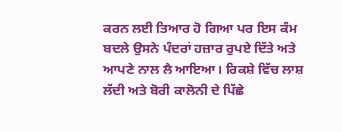ਕਰਨ ਲਈ ਤਿਆਰ ਹੋ ਗਿਆ ਪਰ ਇਸ ਕੰਮ ਬਦਲੇ ਉਸਨੇ ਪੰਦਰਾਂ ਹਜ਼ਾਰ ਰੁਪਏ ਦਿੱਤੇ ਅਤੇ ਆਪਣੇ ਨਾਲ ਲੈ ਆਇਆ। ਰਿਕਸ਼ੇ ਵਿੱਚ ਲਾਸ਼ ਲੱਦੀ ਅਤੇ ਬੋਰੀ ਕਾਲੋਨੀ ਦੇ ਪਿੱਛੇ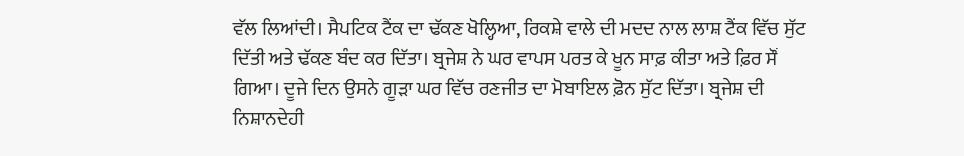ਵੱਲ ਲਿਆਂਦੀ। ਸੈਪਟਿਕ ਟੈਂਕ ਦਾ ਢੱਕਣ ਖੋਲ੍ਹਿਆ, ਰਿਕਸ਼ੇ ਵਾਲੇ ਦੀ ਮਦਦ ਨਾਲ ਲਾਸ਼ ਟੈਂਕ ਵਿੱਚ ਸੁੱਟ ਦਿੱਤੀ ਅਤੇ ਢੱਕਣ ਬੰਦ ਕਰ ਦਿੱਤਾ। ਬ੍ਰਜੇਸ਼ ਨੇ ਘਰ ਵਾਪਸ ਪਰਤ ਕੇ ਖੂਨ ਸਾਫ਼ ਕੀਤਾ ਅਤੇ ਫ਼ਿਰ ਸੌਂ ਗਿਆ। ਦੂਜੇ ਦਿਨ ਉਸਨੇ ਗੂੜਾ ਘਰ ਵਿੱਚ ਰਣਜੀਤ ਦਾ ਮੋਬਾਇਲ ਫ਼ੋਨ ਸੁੱਟ ਦਿੱਤਾ। ਬ੍ਰਜੇਸ਼ ਦੀ ਨਿਸ਼ਾਨਦੇਹੀ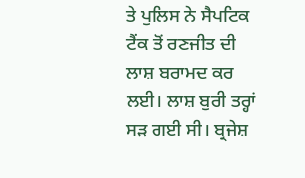ਤੇ ਪੁਲਿਸ ਨੇ ਸੈਪਟਿਕ ਟੈਂਕ ਤੋਂ ਰਣਜੀਤ ਦੀ ਲਾਸ਼ ਬਰਾਮਦ ਕਰ ਲਈ। ਲਾਸ਼ ਬੁਰੀ ਤਰ੍ਹਾਂ ਸੜ ਗਈ ਸੀ। ਬ੍ਰਜੇਸ਼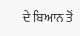ਦੇ ਬਿਆਨ ਤੋਂ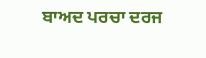ਬਾਅਦ ਪਰਚਾ ਦਰਜ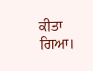ਕੀਤਾ ਗਿਆ।